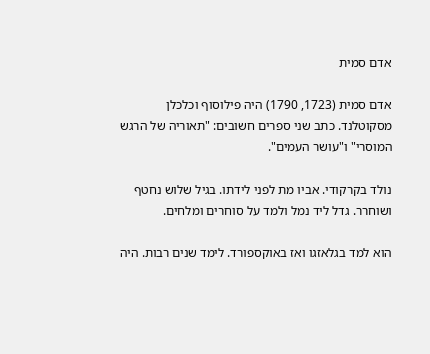אדם סמית

אדם סמית (1723, 1790) היה פילוסוף וכלכלן מסקוטלנד. כתב שני ספרים חשובים: "תאוריה של הרגש המוסרי" ו"עושר העמים".

נולד בקרקודי. אביו מת לפני לידתו. בגיל שלוש נחטף ושוחרר. גדל ליד נמל ולמד על סוחרים ומלחים.

הוא למד בגלאזגו ואז באוקספורד. לימד שנים רבות. היה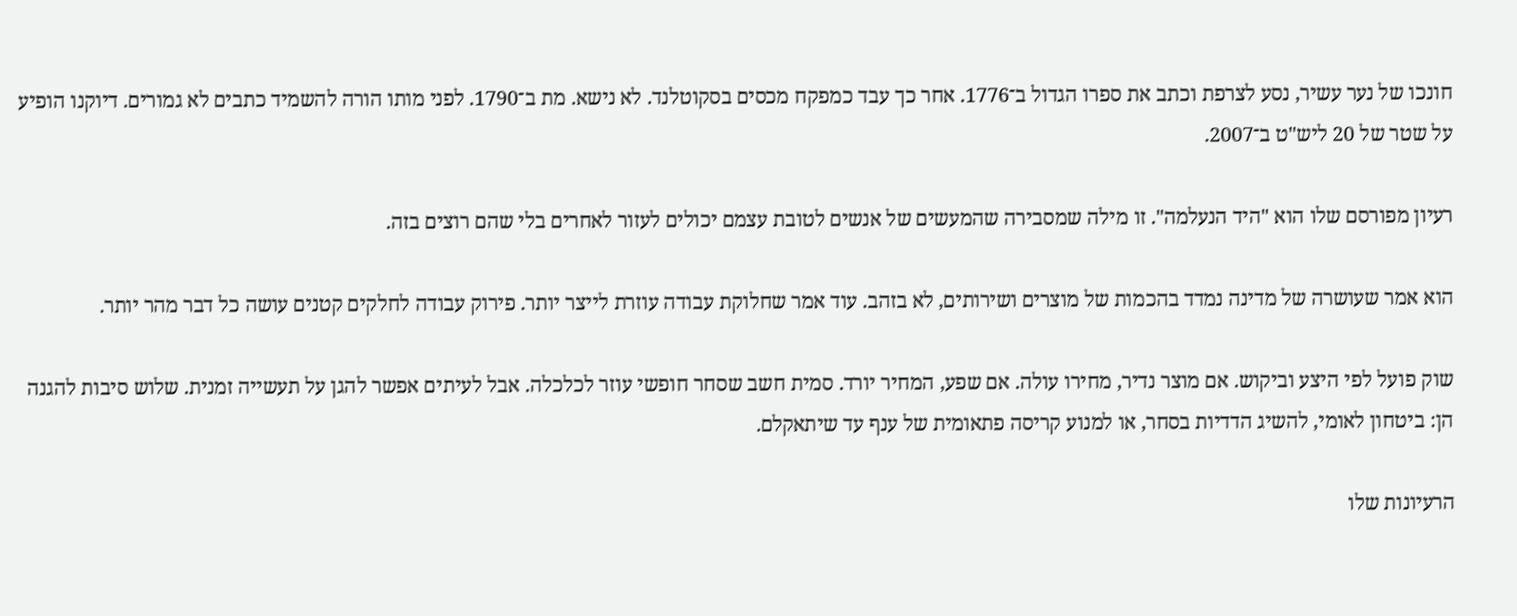חונכו של נער עשיר, נסע לצרפת וכתב את ספרו הגדול ב־1776. אחר כך עבד כמפקח מכסים בסקוטלנד. לא נישא. מת ב־1790. לפני מותו הורה להשמיד כתבים לא גמורים. דיוקנו הופיע על שטר של 20 ליש"ט ב־2007.

רעיון מפורסם שלו הוא "היד הנעלמה". זו מילה שמסבירה שהמעשים של אנשים לטובת עצמם יכולים לעזור לאחרים בלי שהם רוצים בזה.

הוא אמר שעושרה של מדינה נמדד בהכמות של מוצרים ושירותים, לא בזהב. עוד אמר שחלוקת עבודה עוזרת לייצר יותר. פירוק עבודה לחלקים קטנים עושה כל דבר מהר יותר.

שוק פועל לפי היצע וביקוש. אם מוצר נדיר, מחירו עולה. אם שפע, המחיר יורד. סמית חשב שסחר חופשי עוזר לכלכלה. אבל לעיתים אפשר להגן על תעשייה זמנית. שלוש סיבות להגנה הן: ביטחון לאומי, להשיג הדדיות בסחר, או למנוע קריסה פתאומית של ענף עד שיתאקלם.

הרעיונות שלו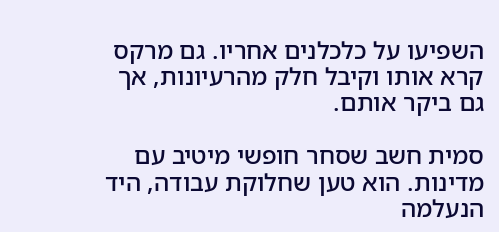השפיעו על כלכלנים אחריו. גם מרקס קרא אותו וקיבל חלק מהרעיונות, אך גם ביקר אותם.

סמית חשב שסחר חופשי מיטיב עם מדינות. הוא טען שחלוקת עבודה, היד הנעלמה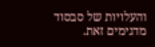והעלויות של סבסוד מדגימים זאת.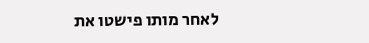לאחר מותו פישטו את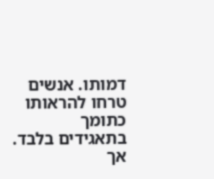דמותו. אנשים טרחו להראותו כתומך בתאגידים בלבד. אך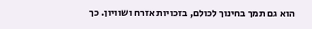הוא גם תמך בחינוך לכולם, בזכויות אזרח ושוויון. כך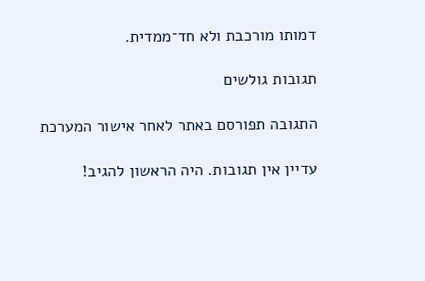דמותו מורכבת ולא חד־ממדית.

תגובות גולשים

התגובה תפורסם באתר לאחר אישור המערכת

עדיין אין תגובות. היה הראשון להגיב!